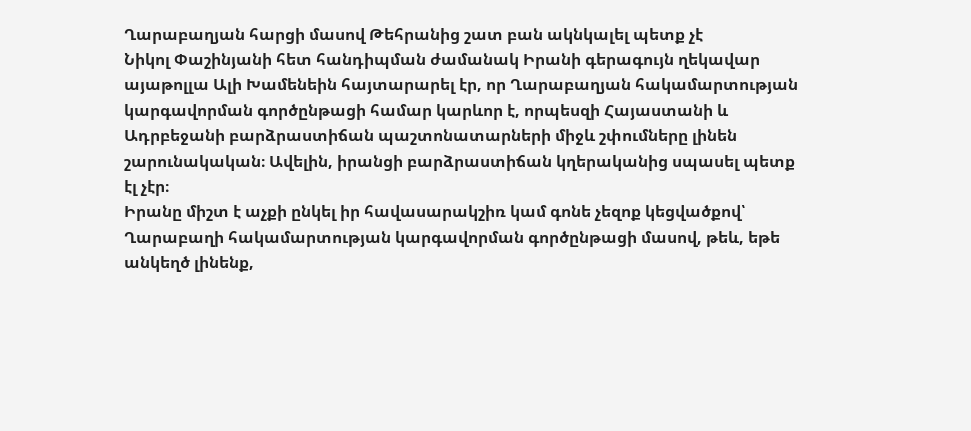Ղարաբաղյան հարցի մասով Թեհրանից շատ բան ակնկալել պետք չէ
Նիկոլ Փաշինյանի հետ հանդիպման ժամանակ Իրանի գերագույն ղեկավար այաթոլլա Ալի Խամենեին հայտարարել էր, որ Ղարաբաղյան հակամարտության կարգավորման գործընթացի համար կարևոր է, որպեսզի Հայաստանի և Ադրբեջանի բարձրաստիճան պաշտոնատարների միջև շփումները լինեն շարունակական։ Ավելին, իրանցի բարձրաստիճան կղերականից սպասել պետք էլ չէր։
Իրանը միշտ է աչքի ընկել իր հավասարակշիռ կամ գոնե չեզոք կեցվածքով՝ Ղարաբաղի հակամարտության կարգավորման գործընթացի մասով, թեև, եթե անկեղծ լինենք,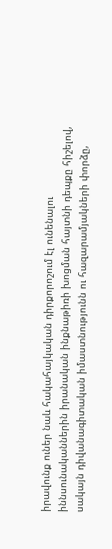իրավունք ուներ նաև հակահայկական դիրքորոշում էլ ունենալու իննսունականներին իրանական ինքնաթիռի խոցման հայտնի դեպքը հիշելով, սակայն դիվանագիտական իմաստնությունն ու հազարամյակների փորձը,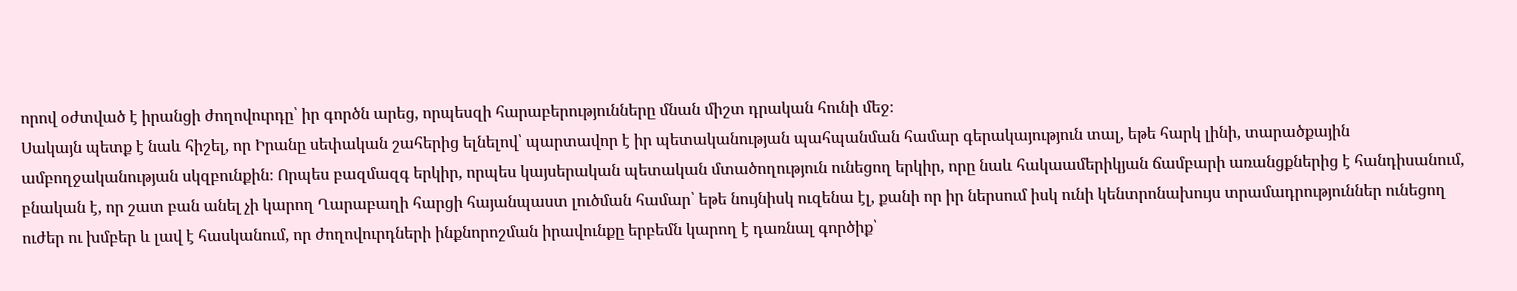որով օժտված է իրանցի ժողովուրդը՝ իր գործն արեց, որպեսզի հարաբերությունները մնան միշտ դրական հունի մեջ։
Սակայն պետք է նաև հիշել, որ Իրանը սեփական շահերից ելնելով՝ պարտավոր է իր պետականության պահպանման համար գերակայություն տալ, եթե հարկ լինի, տարածքային ամբողջականության սկզբունքին։ Որպես բազմազգ երկիր, որպես կայսերական պետական մտածողություն ունեցող երկիր, որը նաև հակաամերիկյան ճամբարի առանցքներից է հանդիսանում, բնական է, որ շատ բան անել չի կարող Ղարաբաղի հարցի հայանպաստ լուծման համար՝ եթե նույնիսկ ուզենա էլ, քանի որ իր ներսում իսկ ունի կենտրոնախույս տրամադրություններ ունեցող ուժեր ու խմբեր և լավ է հասկանում, որ ժողովուրդների ինքնորոշման իրավունքը երբեմն կարող է դառնալ գործիք՝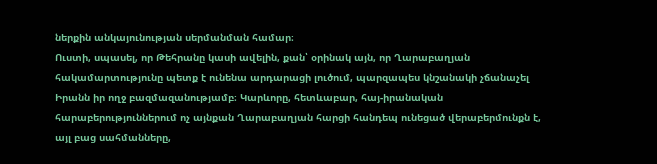ներքին անկայունության սերմանման համար։
Ուստի, սպասել, որ Թեհրանը կասի ավելին, քան՝ օրինակ այն, որ Ղարաբաղյան հակամարտությունը պետք է ունենա արդարացի լուծում, պարզապես կնշանակի չճանաչել Իրանն իր ողջ բազմազանությամբ։ Կարևորը, հետևաբար, հայ-իրանական հարաբերություններում ոչ այնքան Ղարաբաղյան հարցի հանդեպ ունեցած վերաբերմունքն է, այլ բաց սահմանները,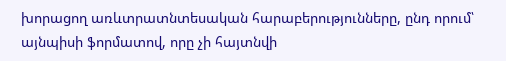խորացող առևտրատնտեսական հարաբերությունները, ընդ որում՝ այնպիսի ֆորմատով, որը չի հայտնվի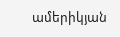ամերիկյան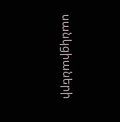սանկցիաների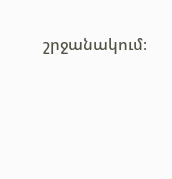շրջանակում։